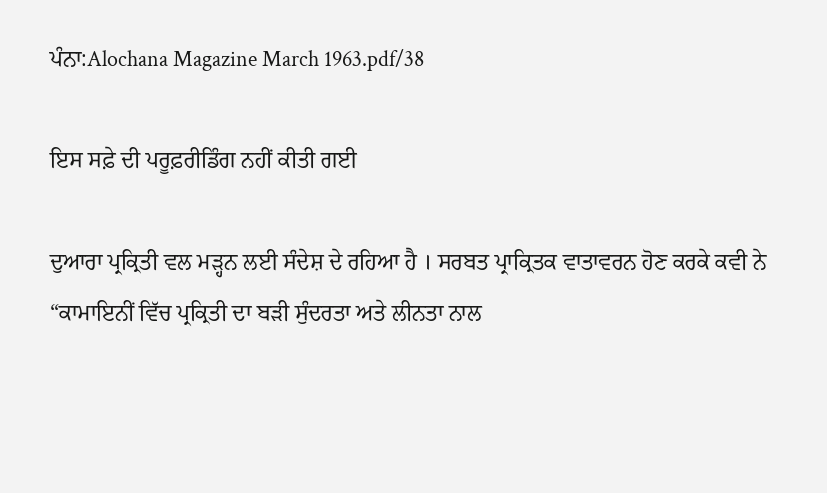ਪੰਨਾ:Alochana Magazine March 1963.pdf/38

ਇਸ ਸਫ਼ੇ ਦੀ ਪਰੂਫ਼ਰੀਡਿੰਗ ਨਹੀਂ ਕੀਤੀ ਗਈ

ਦੁਆਰਾ ਪ੍ਰਕ੍ਰਿਤੀ ਵਲ ਮੜ੍ਹਨ ਲਈ ਸੰਦੇਸ਼ ਦੇ ਰਹਿਆ ਹੈ । ਸਰਬਤ ਪ੍ਰਾਕ੍ਰਿਤਕ ਵਾਤਾਵਰਨ ਹੋਣ ਕਰਕੇ ਕਵੀ ਨੇ “ਕਾਮਾਇਨੀਂ ਵਿੱਚ ਪ੍ਰਕ੍ਰਿਤੀ ਦਾ ਬੜੀ ਸੁੰਦਰਤਾ ਅਤੇ ਲੀਨਤਾ ਨਾਲ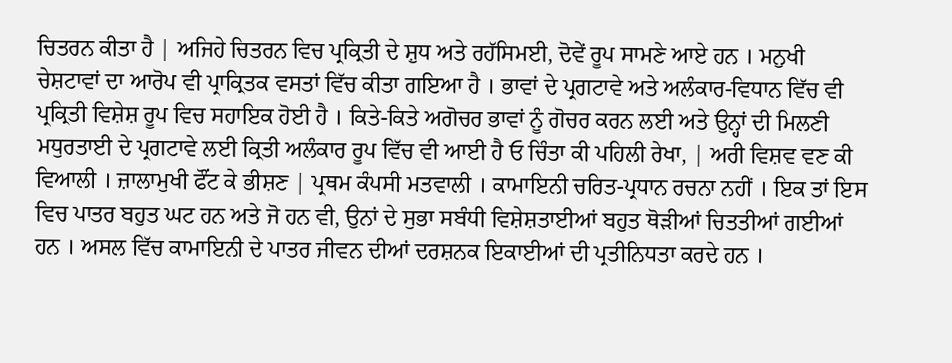ਚਿਤਰਨ ਕੀਤਾ ਹੈ | ਅਜਿਹੇ ਚਿਤਰਨ ਵਿਚ ਪ੍ਰਕ੍ਰਿਤੀ ਦੇ ਸ਼ੁਧ ਅਤੇ ਰਹੱਸਿਮਈ, ਦੋਵੇਂ ਰੂਪ ਸਾਮਣੇ ਆਏ ਹਨ । ਮਨੁਖੀ ਚੇਸ਼ਟਾਵਾਂ ਦਾ ਆਰੋਪ ਵੀ ਪ੍ਰਾਕ੍ਰਿਤਕ ਵਸਤਾਂ ਵਿੱਚ ਕੀਤਾ ਗਇਆ ਹੈ । ਭਾਵਾਂ ਦੇ ਪ੍ਰਗਟਾਵੇ ਅਤੇ ਅਲੰਕਾਰ-ਵਿਧਾਨ ਵਿੱਚ ਵੀ ਪ੍ਰਕ੍ਰਿਤੀ ਵਿਸ਼ੇਸ਼ ਰੂਪ ਵਿਚ ਸਹਾਇਕ ਹੋਈ ਹੈ । ਕਿਤੇ-ਕਿਤੇ ਅਗੋਚਰ ਭਾਵਾਂ ਨੂੰ ਗੋਚਰ ਕਰਨ ਲਈ ਅਤੇ ਉਨ੍ਹਾਂ ਦੀ ਮਿਲਣੀ ਮਧੁਰਤਾਈ ਦੇ ਪ੍ਰਗਟਾਵੇ ਲਈ ਕ੍ਰਿਤੀ ਅਲੰਕਾਰ ਰੂਪ ਵਿੱਚ ਵੀ ਆਈ ਹੈ ਓ ਚਿੰਤਾ ਕੀ ਪਹਿਲੀ ਰੇਖਾ, | ਅਰੀ ਵਿਸ਼ਵ ਵਣ ਕੀ ਵਿਆਲੀ । ਜ਼ਾਲਾਮੁਖੀ ਫੌਂਟ ਕੇ ਭੀਸ਼ਣ | ਪ੍ਰਥਮ ਕੰਪਸੀ ਮਤਵਾਲੀ । ਕਾਮਾਇਨੀ ਚਰਿਤ-ਪ੍ਰਧਾਨ ਰਚਨਾ ਨਹੀਂ । ਇਕ ਤਾਂ ਇਸ ਵਿਚ ਪਾਤਰ ਬਹੁਤ ਘਟ ਹਨ ਅਤੇ ਜੋ ਹਨ ਵੀ, ਉਨਾਂ ਦੇ ਸੁਭਾ ਸਬੰਧੀ ਵਿਸ਼ੇਸ਼ਤਾਈਆਂ ਬਹੁਤ ਥੋੜੀਆਂ ਚਿਤਤੀਆਂ ਗਈਆਂ ਹਨ । ਅਸਲ ਵਿੱਚ ਕਾਮਾਇਨੀ ਦੇ ਪਾਤਰ ਜੀਵਨ ਦੀਆਂ ਦਰਸ਼ਨਕ ਇਕਾਈਆਂ ਦੀ ਪ੍ਰਤੀਨਿਧਤਾ ਕਰਦੇ ਹਨ ।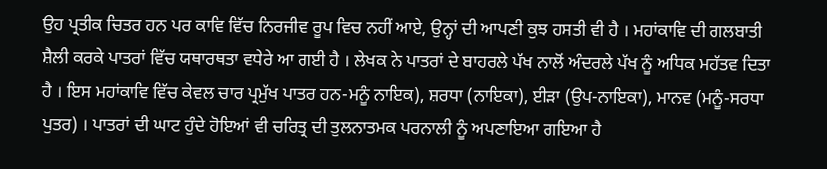ਉਹ ਪ੍ਰਤੀਕ ਚਿਤਰ ਹਨ ਪਰ ਕਾਵਿ ਵਿੱਚ ਨਿਰਜੀਵ ਰੂਪ ਵਿਚ ਨਹੀਂ ਆਏ, ਉਨ੍ਹਾਂ ਦੀ ਆਪਣੀ ਕੁਝ ਹਸਤੀ ਵੀ ਹੈ । ਮਹਾਂਕਾਵਿ ਦੀ ਗਲਬਾਤੀ ਸ਼ੈਲੀ ਕਰਕੇ ਪਾਤਰਾਂ ਵਿੱਚ ਯਥਾਰਥਤਾ ਵਧੇਰੇ ਆ ਗਈ ਹੈ । ਲੇਖਕ ਨੇ ਪਾਤਰਾਂ ਦੇ ਬਾਹਰਲੇ ਪੱਖ ਨਾਲੋਂ ਅੰਦਰਲੇ ਪੱਖ ਨੂੰ ਅਧਿਕ ਮਹੱਤਵ ਦਿਤਾ ਹੈ । ਇਸ ਮਹਾਂਕਾਵਿ ਵਿੱਚ ਕੇਵਲ ਚਾਰ ਪ੍ਰਮੁੱਖ ਪਾਤਰ ਹਨ-ਮਨੂੰ ਨਾਇਕ), ਸ਼ਰਧਾ (ਨਾਇਕਾ), ਈੜਾ (ਉਪ-ਨਾਇਕਾ), ਮਾਨਵ (ਮਨੂੰ-ਸਰਧਾ ਪੁਤਰ) । ਪਾਤਰਾਂ ਦੀ ਘਾਟ ਹੁੰਦੇ ਹੋਇਆਂ ਵੀ ਚਰਿਤ੍ਰ ਦੀ ਤੁਲਨਾਤਮਕ ਪਰਨਾਲੀ ਨੂੰ ਅਪਣਾਇਆ ਗਇਆ ਹੈ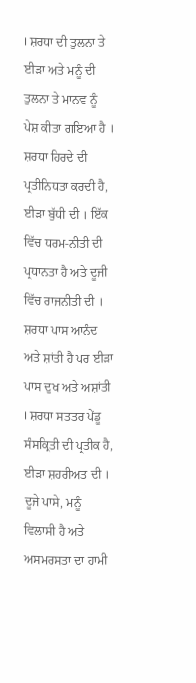। ਸ਼ਰਧਾ ਦੀ ਤੁਲਨਾ ਤੇ ਈੜਾ ਅਤੇ ਮਨੂੰ ਦੀ ਤੁਲਨਾ ਤੇ ਮਾਨਵ ਨੂੰ ਪੇਸ਼ ਕੀਤਾ ਗਇਆ ਹੈ । ਸ਼ਰਧਾ ਹਿਰਦੇ ਦੀ ਪ੍ਰਤੀਨਿਧਤਾ ਕਰਦੀ ਹੈ, ਈੜਾ ਬੁੱਧੀ ਦੀ । ਇੱਕ ਵਿੱਚ ਧਰਮ-ਨੀਤੀ ਦੀ ਪ੍ਰਧਾਨਤਾ ਹੈ ਅਤੇ ਦੂਜੀ ਵਿੱਚ ਰਾਜਨੀਤੀ ਦੀ । ਸ਼ਰਧਾ ਪਾਸ ਆਨੰਦ ਅਤੇ ਸ਼ਾਂਤੀ ਹੈ ਪਰ ਈੜਾ ਪਾਸ ਦੁਖ ਅਤੇ ਅਸ਼ਾਂਤੀ । ਸ਼ਰਧਾ ਸਤਤਰ ਪੇਂਡੂ ਸੰਸਕ੍ਰਿਤੀ ਦੀ ਪ੍ਰਤੀਕ ਹੈ, ਈੜਾ ਸ਼ਹਰੀਅਤ ਦੀ । ਦੂਜੇ ਪਾਸੇ, ਮਨੂੰ ਵਿਲਾਸੀ ਹੈ ਅਤੇ ਅਸਮਰਸਤਾ ਦਾ ਹਾਮੀ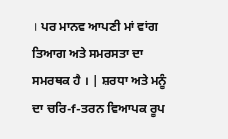। ਪਰ ਮਾਨਵ ਆਪਣੀ ਮਾਂ ਵਾਂਗ ਤਿਆਗ ਅਤੇ ਸਮਰਸਤਾ ਦਾ ਸਮਰਥਕ ਹੈ । | ਸ਼ਰਧਾ ਅਤੇ ਮਨੂੰ ਦਾ ਚਰਿ-f-ਤਰਨ ਵਿਆਪਕ ਰੂਪ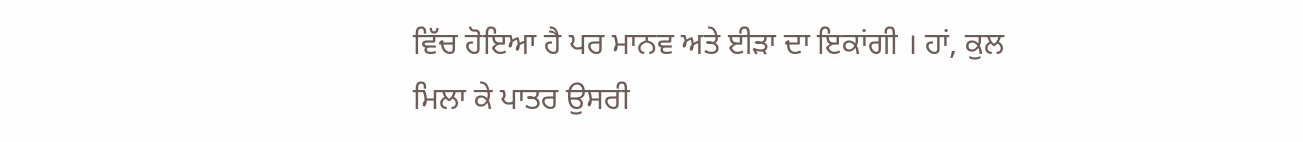ਵਿੱਚ ਹੋਇਆ ਹੈ ਪਰ ਮਾਨਵ ਅਤੇ ਈੜਾ ਦਾ ਇਕਾਂਗੀ । ਹਾਂ, ਕੁਲ ਮਿਲਾ ਕੇ ਪਾਤਰ ਉਸਰੀ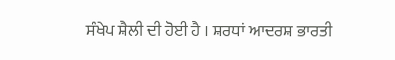ਸੰਖੇਪ ਸ਼ੈਲੀ ਦੀ ਹੋਈ ਹੈ । ਸ਼ਰਧਾਂ ਆਦਰਸ਼ ਭਾਰਤੀ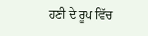ਹਣੀ ਦੇ ਰੂਪ ਵਿੱਚ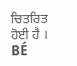ਚਿਤਰਿਤ ਹੋਈ ਹੈ । BÉ